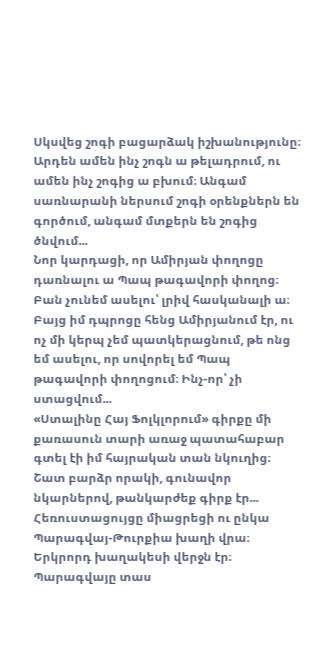Սկսվեց շոգի բացարձակ իշխանությունը։ Արդեն ամեն ինչ շոգն ա թելադրում, ու ամեն ինչ շոգից ա բխում։ Անգամ սառնարանի ներսում շոգի օրենքներն են գործում, անգամ մտքերն են շոգից ծնվում...
Նոր կարդացի, որ Ամիրյան փողոցը դառնալու ա Պապ թագավորի փողոց։
Բան չունեմ ասելու՝ լրիվ հասկանալի ա։ Բայց իմ դպրոցը հենց Ամիրյանում էր, ու ոչ մի կերպ չեմ պատկերացնում, թե ոնց եմ ասելու, որ սովորել եմ Պապ թագավորի փողոցում։ Ինչ-որ՝ չի ստացվում...
«Ստալինը Հայ Ֆոլկլորում» գիրքը մի քառասուն տարի առաջ պատահաբար գտել էի իմ հայրական տան նկուղից։ Շատ բարձր որակի, գունավոր նկարներով, թանկարժեք գիրք էր...
Հեռուստացույցը միացրեցի ու ընկա Պարագվայ-Թուրքիա խաղի վրա։ Երկրորդ խաղակեսի վերջն էր։ Պարագվայը տաս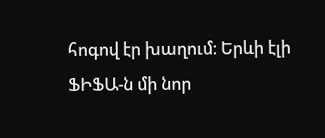հոգով էր խաղում։ Երևի էլի ՖԻՖԱ-ն մի նոր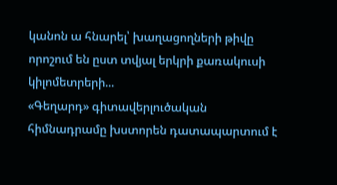կանոն ա հնարել՝ խաղացողների թիվը որոշում են ըստ տվյալ երկրի քառակուսի կիլոմետրերի...
«Գեղարդ» գիտավերլուծական հիմնադրամը խստորեն դատապարտում է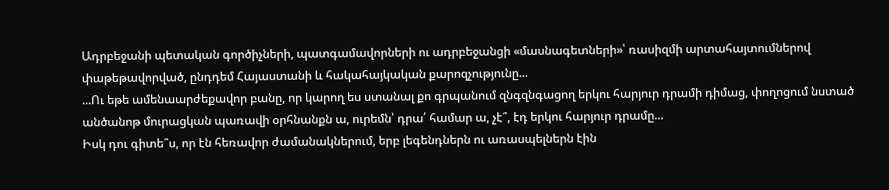Ադրբեջանի պետական գործիչների, պատգամավորների ու ադրբեջանցի «մասնագետների»՝ ռասիզմի արտահայտումներով փաթեթավորված, ընդդեմ Հայաստանի և հակահայկական քարոզչությունը...
...Ու եթե ամենաարժեքավոր բանը, որ կարող ես ստանալ քո գրպանում զնգզնգացող երկու հարյուր դրամի դիմաց, փողոցում նստած անծանոթ մուրացկան պառավի օրհնանքն ա, ուրեմն՝ դրա՛ համար ա, չէ՞, էդ երկու հարյուր դրամը...
Իսկ դու գիտե՞ս, որ էն հեռավոր ժամանակներում, երբ լեգենդներն ու առասպելներն էին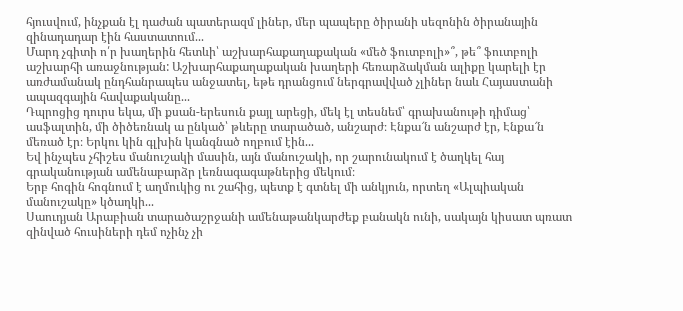հյուսվում, ինչքան էլ դաժան պատերազմ լիներ, մեր պապերը ծիրանի սեզոնին ծիրանային զինադադար էին հաստատում...
Մարդ չգիտի ո՛ր խաղերին հետևի՝ աշխարհաքաղաքական «մեծ ֆուտբոլի»՞, թե՞ ֆուտբոլի աշխարհի առաջնության: Աշխարհաքաղաքական խաղերի հեռարձակման ալիքը կարելի էր առժամանակ ընդհանրապես անջատել, եթե դրանցում ներգրավված չլիներ նաև Հայաստանի ապազգային հավաքականը...
Դպրոցից դուրս եկա, մի քսան-երեսուն քայլ արեցի, մեկ էլ տեսնեմ՝ գրախանութի դիմաց՝ ասֆալտին, մի ծիծեռնակ ա ընկած՝ թևերը տարածած, անշարժ։ Էնքա՜ն անշարժ էր, Էնքա՜ն մեռած էր։ Երկու կին գլխին կանգնած ողբում էին...
Եվ ինչպես չհիշես մանուշակի մասին, այն մանուշակի, որ շարունակում է ծաղկել հայ գրականության ամենաբարձր լեռնագագաթներից մեկում։
Երբ հոգին հոգնում է աղմուկից ու շահից, պետք է գտնել մի անկյուն, որտեղ «Ալպիական մանուշակը» կծաղկի...
Սաուդյան Արաբիան տարածաշրջանի ամենաթանկարժեք բանակն ունի, սակայն կիսատ պռատ զինված հուսիների դեմ ոչինչ չի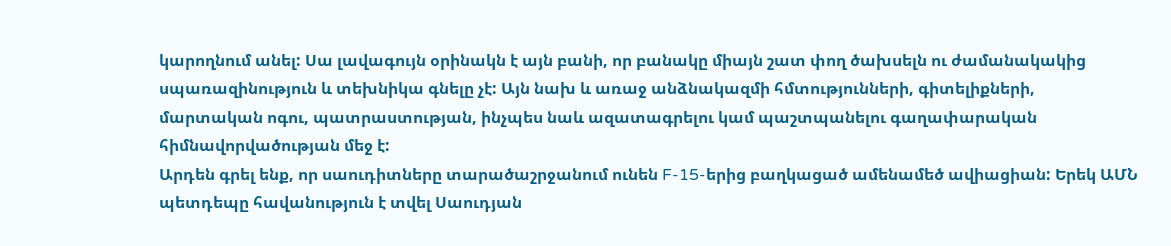կարողնում անել: Սա լավագույն օրինակն է այն բանի, որ բանակը միայն շատ փող ծախսելն ու ժամանակակից սպառազինություն և տեխնիկա գնելը չէ: Այն նախ և առաջ անձնակազմի հմտությունների, գիտելիքների, մարտական ոգու, պատրաստության, ինչպես նաև ազատագրելու կամ պաշտպանելու գաղափարական հիմնավորվածության մեջ է:
Արդեն գրել ենք, որ սաուդիտները տարածաշրջանում ունեն F-15-երից բաղկացած ամենամեծ ավիացիան: Երեկ ԱՄՆ պետդեպը հավանություն է տվել Սաուդյան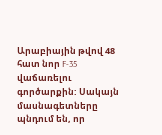Արաբիային թվով 48 հատ նոր F-35 վաճառելու գործարքին: Սակայն մասնագետները պնդում են, որ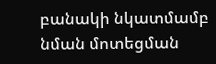բանակի նկատմամբ նման մոտեցման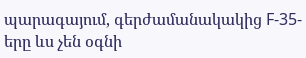պարագայում, գերժամանակակից F-35-երը ևս չեն օգնի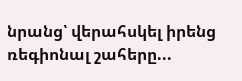նրանց՝ վերահսկել իրենց ռեգիոնալ շահերը...